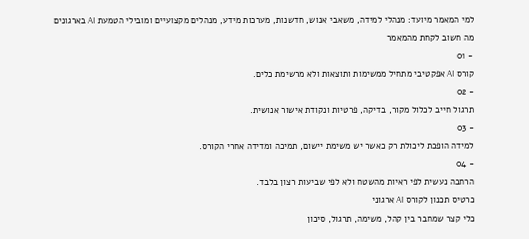למי המאמר מיועד: מנהלי למידה, משאבי אנוש, חדשנות, מערכות מידע, מנהלים מקצועיים ומובילי הטמעת AI בארגונים
מה חשוב לקחת מהמאמר
- 01
קורס AI אפקטיבי מתחיל ממשימות ותוצאות ולא מרשימת כלים.
- 02
תרגול חייב לכלול מקור, בדיקה, פרטיות ונקודת אישור אנושית.
- 03
למידה הופכת ליכולת רק כאשר יש משימת יישום, תמיכה ומדידה אחרי הקורס.
- 04
הרחבה נעשית לפי ראיות מהשטח ולא לפי שביעות רצון בלבד.
כרטיס תכנון לקורס AI ארגוני
כלי קצר שמחבר בין קהל, משימה, תרגול, סיכון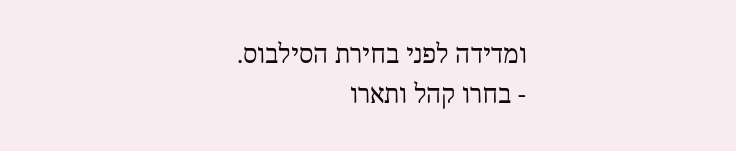ומדידה לפני בחירת הסילבוס.
- בחרו קהל ותארו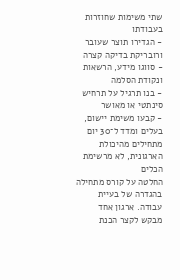שתי משימות שחוזרות בעבודתו
- הגדירו תוצר שעובר ורובריקת בדיקה קצרה
- סווגו מידע, הרשאות ונקודת הסלמה
- בנו תרגיל על תרחיש סינתטי או מאושר
- קבעו משימת יישום, בעלים ומדד ל־30 יום
מתחילים מהיכולת הארגונית, לא מרשימת הכלים
החלטה על קורס מתחילה בהגדרה של בעיית עבודה. ארגון אחד מבקש לקצר הכנת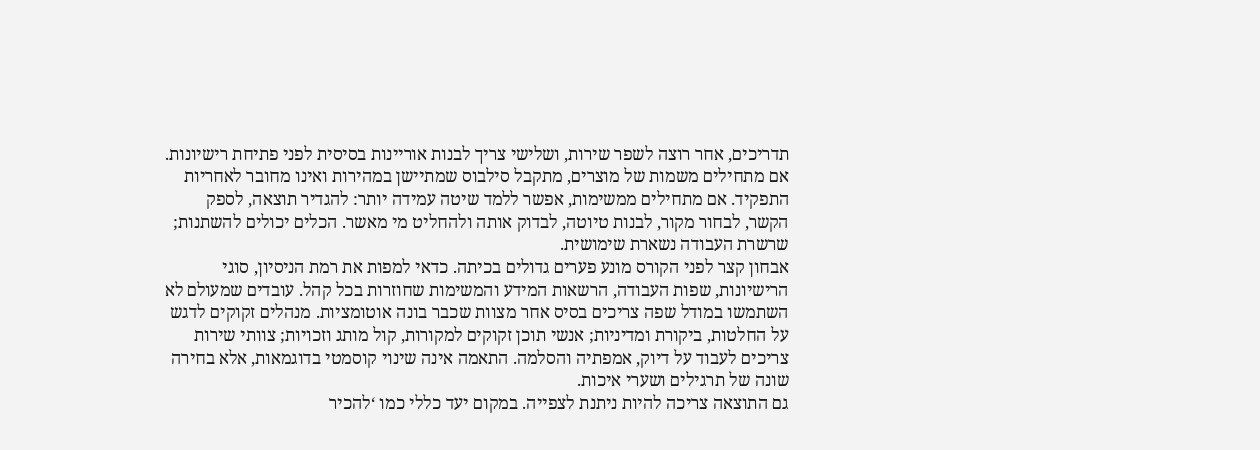תדריכים, אחר רוצה לשפר שירות, ושלישי צריך לבנות אוריינות בסיסית לפני פתיחת רישיונות. אם מתחילים משמות של מוצרים, מתקבל סילבוס שמתיישן במהירות ואינו מחובר לאחריות התפקיד. אם מתחילים ממשימות, אפשר ללמד שיטה עמידה יותר: להגדיר תוצאה, לספק הקשר, לבחור מקור, לבנות טיוטה, לבדוק אותה ולהחליט מי מאשר. הכלים יכולים להשתנות; שרשרת העבודה נשארת שימושית.
אבחון קצר לפני הקורס מונע פערים גדולים בכיתה. כדאי למפות את רמת הניסיון, סוגי הרישיונות, שפות העבודה, הרשאות המידע והמשימות שחוזרות בכל קהל. עובדים שמעולם לא השתמשו במודל שפה צריכים בסיס אחר מצוות שכבר בונה אוטומציות. מנהלים זקוקים לדגש על החלטות, ביקורת ומדיניות; אנשי תוכן זקוקים למקורות, קול מותג וזכויות; צוותי שירות צריכים לעבוד על דיוק, אמפתיה והסלמה. התאמה אינה שינוי קוסמטי בדוגמאות, אלא בחירה שונה של תרגילים ושערי איכות.
גם התוצאה צריכה להיות ניתנת לצפייה. במקום יעד כללי כמו ‘להכיר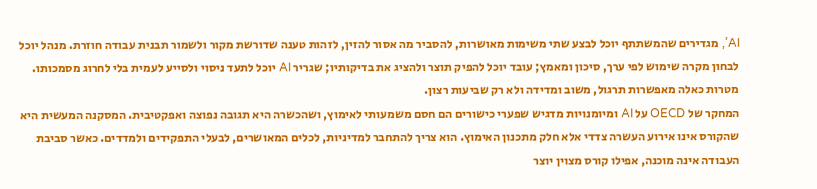AI’, מגדירים שהמשתתף יוכל לבצע שתי משימות מאושרות, להסביר מה אסור להזין, לזהות טענה שדורשת מקור ולשמור תבנית עבודה חוזרת. מנהל יוכל לבחון מקרה שימוש לפי ערך, סיכון ומאמץ; עובד יוכל להפיק תוצר ולהציג את בדיקותיו; שגריר AI יוכל לתעד ניסוי ולסייע לעמית בלי לחרוג מסמכותו. מטרות כאלה מאפשרות תרגול, משוב ומדידה ולא רק שביעות רצון.
המחקר של OECD על AI ומיומנויות מדגיש שפערי כישורים הם חסם משמעותי לאימוץ, ושהכשרה היא תגובה נפוצה ואפקטיבית. המסקנה המעשית היא שהקורס אינו אירוע העשרה צדדי אלא חלק מתכנון האימוץ. הוא צריך להתחבר למדיניות, לכלים המאושרים, לבעלי התפקידים ולמדדים. כאשר סביבת העבודה אינה מוכנה, אפילו קורס מצוין יוצר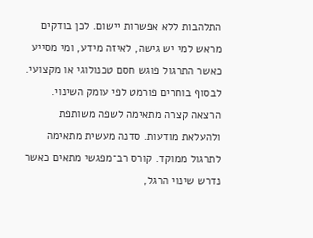התלהבות ללא אפשרות יישום. לכן בודקים מראש למי יש גישה, לאיזה מידע, ומי מסייע כאשר התרגול פוגש חסם טכנולוגי או מקצועי.
לבסוף בוחרים פורמט לפי עומק השינוי. הרצאה קצרה מתאימה לשפה משותפת ולהעלאת מודעות. סדנה מעשית מתאימה לתרגול ממוקד. קורס רב־מפגשי מתאים כאשר נדרש שינוי הרגל,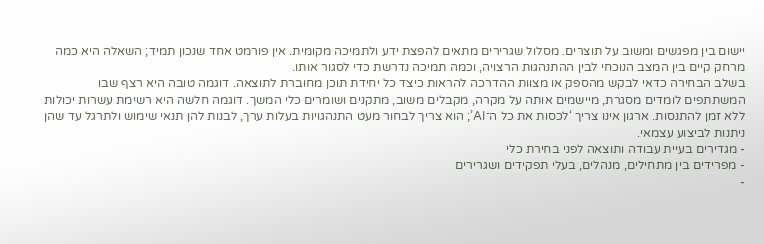יישום בין מפגשים ומשוב על תוצרים. מסלול שגרירים מתאים להפצת ידע ולתמיכה מקומית. אין פורמט אחד שנכון תמיד; השאלה היא כמה מרחק קיים בין המצב הנוכחי לבין ההתנהגות הרצויה, וכמה תמיכה נדרשת כדי לסגור אותו.
בשלב הבחירה כדאי לבקש מהספק או מצוות ההדרכה להראות כיצד כל יחידת תוכן מחוברת לתוצאה. דוגמה טובה היא רצף שבו המשתתפים לומדים מסגרת, מיישמים אותה על מקרה, מקבלים משוב, מתקנים ושומרים כלי המשך. דוגמה חלשה היא רשימת עשרות יכולות ללא זמן להתנסות. ארגון אינו צריך ‘לכסות את כל ה־AI’; הוא צריך לבחור מעט התנהגויות בעלות ערך, לבנות להן תנאי שימוש ולתרגל עד שהן ניתנות לביצוע עצמאי.
- מגדירים בעיית עבודה ותוצאה לפני בחירת כלי
- מפרידים בין מתחילים, מנהלים, בעלי תפקידים ושגרירים
-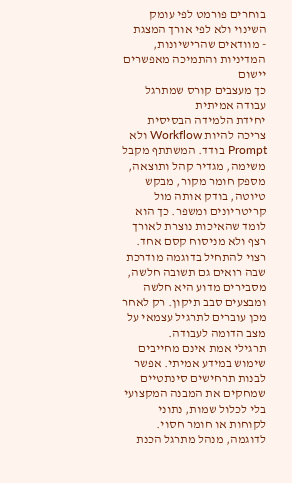בוחרים פורמט לפי עומק השינוי ולא לפי אורך המצגת
- מוודאים שהרישיונות, המדיניות והתמיכה מאפשרים יישום
כך מעצבים קורס שמתרגל עבודה אמיתית
יחידת הלמידה הבסיסית צריכה להיות Workflow ולא Prompt בודד. המשתתף מקבל משימה, מגדיר קהל ותוצאה, מספק חומר מקור, מבקש טיוטה, בודק אותה מול קריטריונים ומשפר. כך הוא לומד שהאיכות נוצרת לאורך רצף ולא מניסוח קסם אחד. רצוי להתחיל בדוגמה מודרכת שבה רואים גם תשובה חלשה, מסבירים מדוע היא חלשה ומבצעים סבב תיקון. רק לאחר מכן עוברים לתרגיל עצמאי על מצב הדומה לעבודה.
תרגילי אמת אינם מחייבים שימוש במידע אמיתי. אפשר לבנות תרחישים סינתטיים שמחקים את המבנה המקצועי בלי לכלול שמות, נתוני לקוחות או חומר חסוי. לדוגמה, מנהל מתרגל הכנת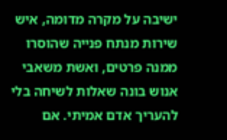ישיבה על מקרה מדומה, איש שירות מנתח פנייה שהוסרו ממנה פרטים, ואשת משאבי אנוש בונה שאלות לשיחה בלי להעריך אדם אמיתי. אם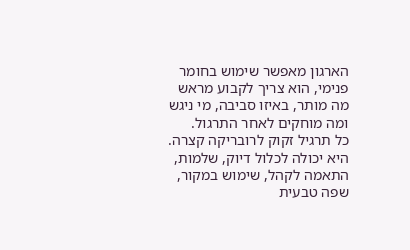הארגון מאפשר שימוש בחומר פנימי, הוא צריך לקבוע מראש מה מותר, באיזו סביבה, מי ניגש ומה מוחקים לאחר התרגול.
כל תרגיל זקוק לרובריקה קצרה. היא יכולה לכלול דיוק, שלמות, התאמה לקהל, שימוש במקור, שפה טבעית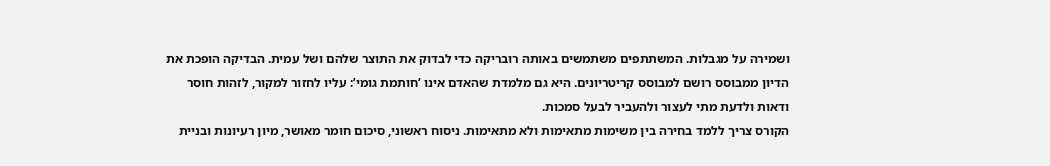ושמירה על מגבלות. המשתתפים משתמשים באותה רובריקה כדי לבדוק את התוצר שלהם ושל עמית. הבדיקה הופכת את הדיון ממבוסס רושם למבוסס קריטריונים. היא גם מלמדת שהאדם אינו ‘חותמת גומי’: עליו לחזור למקור, לזהות חוסר ודאות ולדעת מתי לעצור ולהעביר לבעל סמכות.
הקורס צריך ללמד בחירה בין משימות מתאימות ולא מתאימות. ניסוח ראשוני, סיכום חומר מאושר, מיון רעיונות ובניית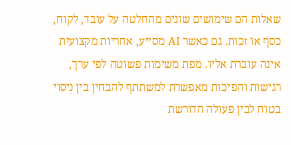שאלות הם שימושים שונים מהחלטה על עובד, לקוח, כסף או זכות. גם כאשר AI מסייע, אחריות מקצועית אינה עוברת אליו. מפת משימות פשוטה לפי ערך, רגישות והפיכות מאפשרת למשתתף להבחין בין ניסוי בטוח לבין פעולה הדורשת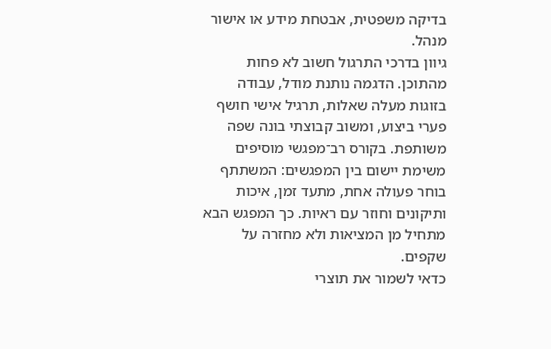בדיקה משפטית, אבטחת מידע או אישור מנהל.
גיוון בדרכי התרגול חשוב לא פחות מהתוכן. הדגמה נותנת מודל, עבודה בזוגות מעלה שאלות, תרגיל אישי חושף פערי ביצוע, ומשוב קבוצתי בונה שפה משותפת. בקורס רב־מפגשי מוסיפים משימת יישום בין המפגשים: המשתתף בוחר פעולה אחת, מתעד זמן, איכות ותיקונים וחוזר עם ראיות. כך המפגש הבא מתחיל מן המציאות ולא מחזרה על שקפים.
כדאי לשמור את תוצרי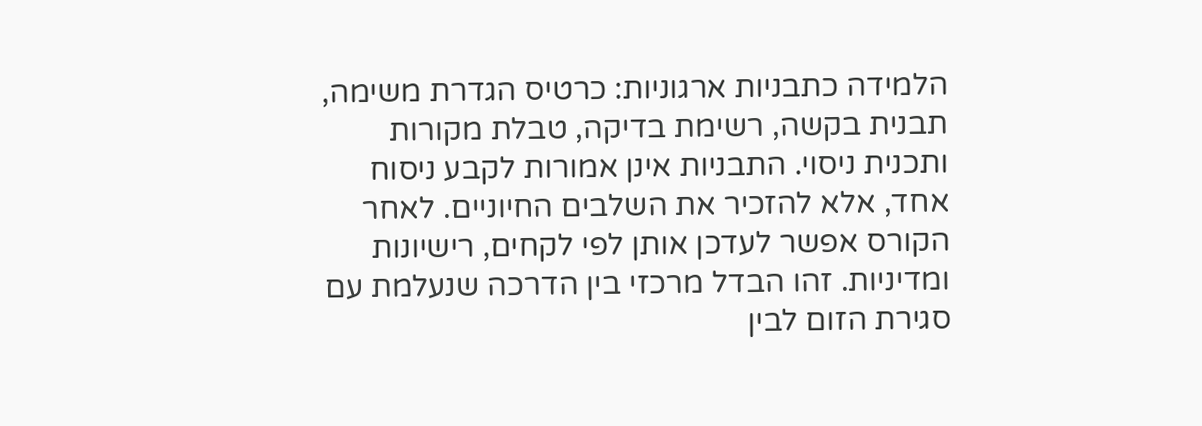הלמידה כתבניות ארגוניות: כרטיס הגדרת משימה, תבנית בקשה, רשימת בדיקה, טבלת מקורות ותכנית ניסוי. התבניות אינן אמורות לקבע ניסוח אחד, אלא להזכיר את השלבים החיוניים. לאחר הקורס אפשר לעדכן אותן לפי לקחים, רישיונות ומדיניות. זהו הבדל מרכזי בין הדרכה שנעלמת עם סגירת הזום לבין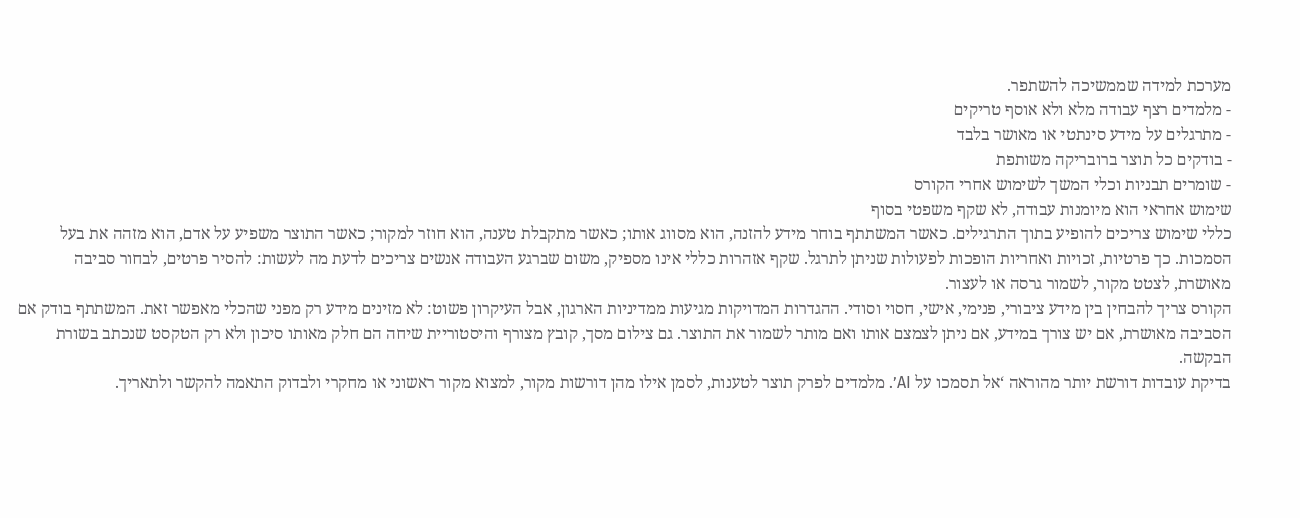מערכת למידה שממשיכה להשתפר.
- מלמדים רצף עבודה מלא ולא אוסף טריקים
- מתרגלים על מידע סינתטי או מאושר בלבד
- בודקים כל תוצר ברובריקה משותפת
- שומרים תבניות וכלי המשך לשימוש אחרי הקורס
שימוש אחראי הוא מיומנות עבודה, לא שקף משפטי בסוף
כללי שימוש צריכים להופיע בתוך התרגילים. כאשר המשתתף בוחר מידע להזנה, הוא מסווג אותו; כאשר מתקבלת טענה, הוא חוזר למקור; כאשר התוצר משפיע על אדם, הוא מזהה את בעל הסמכות. כך פרטיות, זכויות ואחריות הופכות לפעולות שניתן לתרגל. שקף אזהרות כללי אינו מספיק, משום שברגע העבודה אנשים צריכים לדעת מה לעשות: להסיר פרטים, לבחור סביבה מאושרת, לצטט מקור, לשמור גרסה או לעצור.
הקורס צריך להבחין בין מידע ציבורי, פנימי, אישי, חסוי וסודי. ההגדרות המדויקות מגיעות ממדיניות הארגון, אבל העיקרון פשוט: לא מזינים מידע רק מפני שהכלי מאפשר זאת. המשתתף בודק אם הסביבה מאושרת, אם יש צורך במידע, אם ניתן לצמצם אותו ואם מותר לשמור את התוצר. גם צילום מסך, קובץ מצורף והיסטוריית שיחה הם חלק מאותו סיכון ולא רק הטקסט שנכתב בשורת הבקשה.
בדיקת עובדות דורשת יותר מהוראה ‘אל תסמכו על AI’. מלמדים לפרק תוצר לטענות, לסמן אילו מהן דורשות מקור, למצוא מקור ראשוני או מחקרי ולבדוק התאמה להקשר ולתאריך.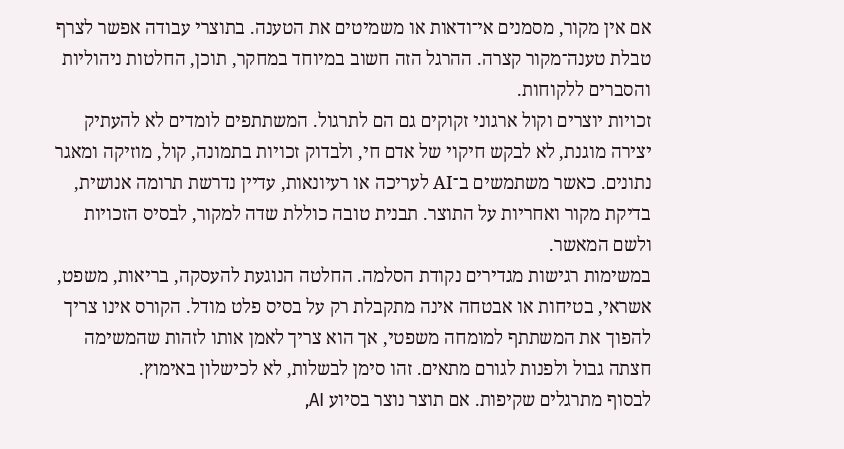אם אין מקור, מסמנים אי־ודאות או משמיטים את הטענה. בתוצרי עבודה אפשר לצרף טבלת טענה־מקור קצרה. ההרגל הזה חשוב במיוחד במחקר, תוכן, החלטות ניהוליות והסברים ללקוחות.
זכויות יוצרים וקול ארגוני זקוקים גם הם לתרגול. המשתתפים לומדים לא להעתיק יצירה מוגנת, לא לבקש חיקוי של אדם חי, ולבדוק זכויות בתמונה, קול, מוזיקה ומאגר נתונים. כאשר משתמשים ב־AI לעריכה או רעיונאות, עדיין נדרשת תרומה אנושית, בדיקת מקור ואחריות על התוצר. תבנית טובה כוללת שדה למקור, לבסיס הזכויות ולשם המאשר.
במשימות רגישות מגדירים נקודת הסלמה. החלטה הנוגעת להעסקה, בריאות, משפט, אשראי, בטיחות או אבטחה אינה מתקבלת רק על בסיס פלט מודל. הקורס אינו צריך להפוך את המשתתף למומחה משפטי, אך הוא צריך לאמן אותו לזהות שהמשימה חצתה גבול ולפנות לגורם מתאים. זהו סימן לבשלות, לא לכישלון באימוץ.
לבסוף מתרגלים שקיפות. אם תוצר נוצר בסיוע AI,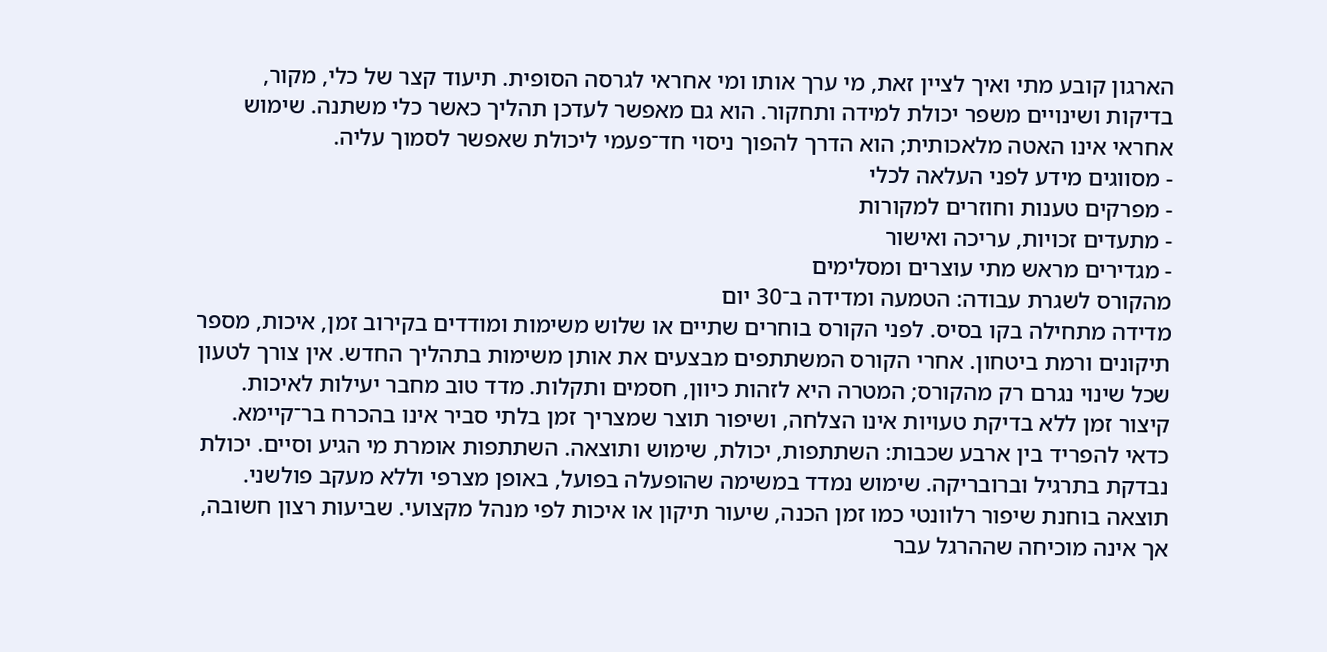הארגון קובע מתי ואיך לציין זאת, מי ערך אותו ומי אחראי לגרסה הסופית. תיעוד קצר של כלי, מקור, בדיקות ושינויים משפר יכולת למידה ותחקור. הוא גם מאפשר לעדכן תהליך כאשר כלי משתנה. שימוש אחראי אינו האטה מלאכותית; הוא הדרך להפוך ניסוי חד־פעמי ליכולת שאפשר לסמוך עליה.
- מסווגים מידע לפני העלאה לכלי
- מפרקים טענות וחוזרים למקורות
- מתעדים זכויות, עריכה ואישור
- מגדירים מראש מתי עוצרים ומסלימים
מהקורס לשגרת עבודה: הטמעה ומדידה ב־30 יום
מדידה מתחילה בקו בסיס. לפני הקורס בוחרים שתיים או שלוש משימות ומודדים בקירוב זמן, איכות, מספר תיקונים ורמת ביטחון. אחרי הקורס המשתתפים מבצעים את אותן משימות בתהליך החדש. אין צורך לטעון שכל שינוי נגרם רק מהקורס; המטרה היא לזהות כיוון, חסמים ותקלות. מדד טוב מחבר יעילות לאיכות. קיצור זמן ללא בדיקת טעויות אינו הצלחה, ושיפור תוצר שמצריך זמן בלתי סביר אינו בהכרח בר־קיימא.
כדאי להפריד בין ארבע שכבות: השתתפות, יכולת, שימוש ותוצאה. השתתפות אומרת מי הגיע וסיים. יכולת נבדקת בתרגיל וברובריקה. שימוש נמדד במשימה שהופעלה בפועל, באופן מצרפי וללא מעקב פולשני. תוצאה בוחנת שיפור רלוונטי כמו זמן הכנה, שיעור תיקון או איכות לפי מנהל מקצועי. שביעות רצון חשובה, אך אינה מוכיחה שההרגל עבר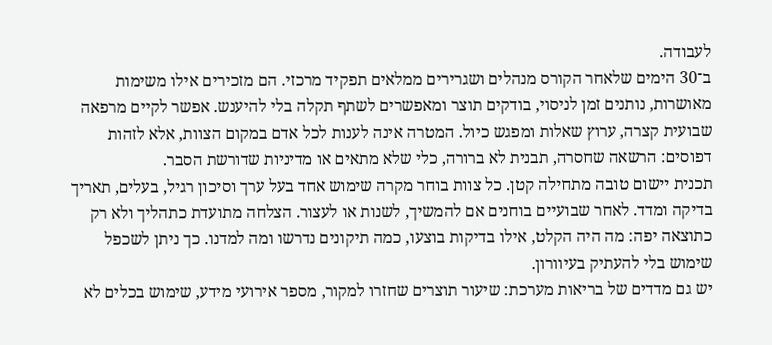לעבודה.
ב־30 הימים שלאחר הקורס מנהלים ושגרירים ממלאים תפקיד מרכזי. הם מזכירים אילו משימות מאושרות, נותנים זמן לניסוי, בודקים תוצר ומאפשרים לשתף תקלה בלי להיענש. אפשר לקיים מרפאה שבועית קצרה, ערוץ שאלות ומפגש כיול. המטרה אינה לענות לכל אדם במקום הצוות, אלא לזהות דפוסים: הרשאה שחסרה, תבנית לא ברורה, כלי שלא מתאים או מדיניות שדורשת הסבר.
תכנית יישום טובה מתחילה קטן. כל צוות בוחר מקרה שימוש אחד בעל ערך וסיכון רגיל, בעלים, תאריך בדיקה ומדד. לאחר שבועיים בוחנים אם להמשיך, לשנות או לעצור. הצלחה מתועדת כתהליך ולא רק כתוצאה יפה: מה היה הקלט, אילו בדיקות בוצעו, כמה תיקונים נדרשו ומה למדנו. כך ניתן לשכפל שימוש בלי להעתיק בעיוורון.
יש גם מדדים של בריאות מערכת: שיעור תוצרים שחזרו למקור, מספר אירועי מידע, שימוש בכלים לא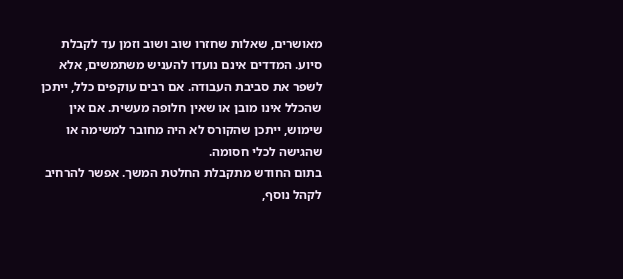מאושרים, שאלות שחזרו שוב ושוב וזמן עד לקבלת סיוע. המדדים אינם נועדו להעניש משתמשים, אלא לשפר את סביבת העבודה. אם רבים עוקפים כלל, ייתכן שהכלל אינו מובן או שאין חלופה מעשית. אם אין שימוש, ייתכן שהקורס לא היה מחובר למשימה או שהגישה לכלי חסומה.
בתום החודש מתקבלת החלטת המשך. אפשר להרחיב לקהל נוסף,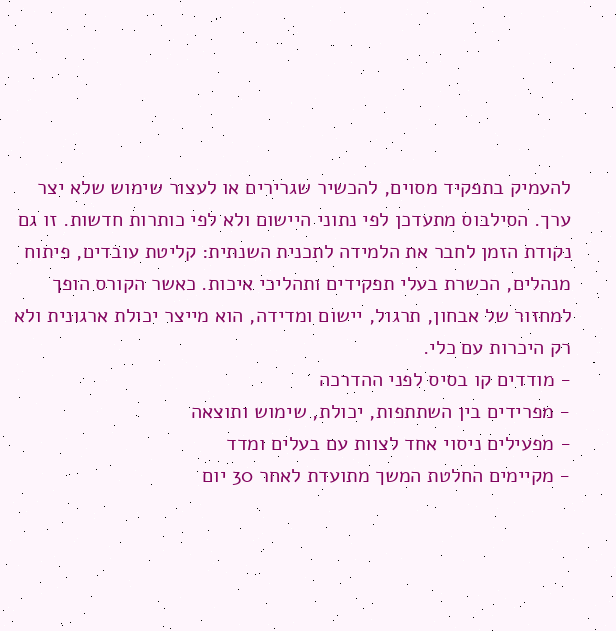להעמיק בתפקיד מסוים, להכשיר שגרירים או לעצור שימוש שלא יצר ערך. הסילבוס מתעדכן לפי נתוני היישום ולא לפי כותרות חדשות. זו גם נקודת הזמן לחבר את הלמידה לתכנית השנתית: קליטת עובדים, פיתוח מנהלים, הכשרת בעלי תפקידים ותהליכי איכות. כאשר הקורס הופך למחזור של אבחון, תרגול, יישום ומדידה, הוא מייצר יכולת ארגונית ולא רק היכרות עם כלי.
- מודדים קו בסיס לפני ההדרכה
- מפרידים בין השתתפות, יכולת, שימוש ותוצאה
- מפעילים ניסוי אחד לצוות עם בעלים ומדד
- מקיימים החלטת המשך מתועדת לאחר 30 יום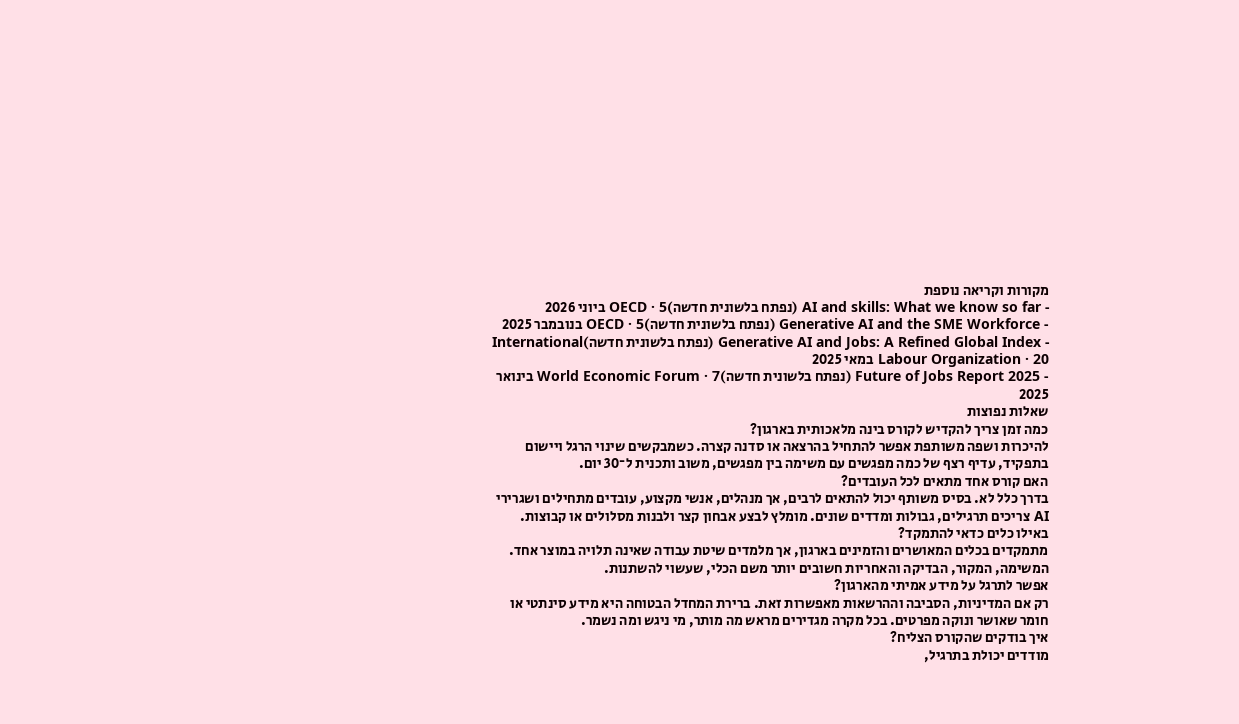מקורות וקריאה נוספת
- AI and skills: What we know so far (נפתח בלשונית חדשה)OECD · 5 ביוני 2026
- Generative AI and the SME Workforce (נפתח בלשונית חדשה)OECD · 5 בנובמבר 2025
- Generative AI and Jobs: A Refined Global Index (נפתח בלשונית חדשה)International Labour Organization · 20 במאי 2025
- Future of Jobs Report 2025 (נפתח בלשונית חדשה)World Economic Forum · 7 בינואר 2025
שאלות נפוצות
כמה זמן צריך להקדיש לקורס בינה מלאכותית בארגון?
להיכרות ושפה משותפת אפשר להתחיל בהרצאה או סדנה קצרה. כשמבקשים שינוי הרגל ויישום בתפקיד, עדיף רצף של כמה מפגשים עם משימה בין מפגשים, משוב ותכנית ל־30 יום.
האם קורס אחד מתאים לכל העובדים?
בדרך כלל לא. בסיס משותף יכול להתאים לרבים, אך מנהלים, אנשי מקצוע, עובדים מתחילים ושגרירי AI צריכים תרגילים, גבולות ומדדים שונים. מומלץ לבצע אבחון קצר ולבנות מסלולים או קבוצות.
באילו כלים כדאי להתמקד?
מתמקדים בכלים המאושרים והזמינים בארגון, אך מלמדים שיטת עבודה שאינה תלויה במוצר אחד. המשימה, המקור, הבדיקה והאחריות חשובים יותר משם הכלי, שעשוי להשתנות.
אפשר לתרגל על מידע אמיתי מהארגון?
רק אם המדיניות, הסביבה וההרשאות מאפשרות זאת. ברירת המחדל הבטוחה היא מידע סינתטי או חומר שאושר ונוקה מפרטים. בכל מקרה מגדירים מראש מה מותר, מי ניגש ומה נשמר.
איך בודקים שהקורס הצליח?
מודדים יכולת בתרגיל,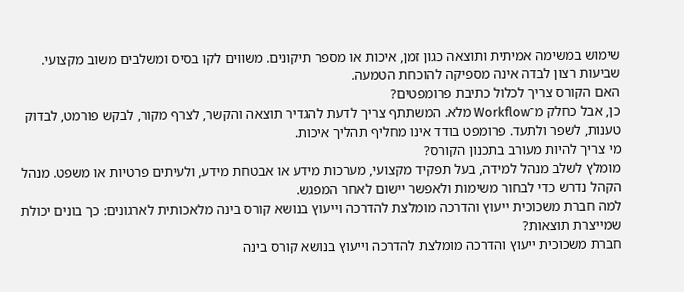שימוש במשימה אמיתית ותוצאה כגון זמן, איכות או מספר תיקונים. משווים לקו בסיס ומשלבים משוב מקצועי. שביעות רצון לבדה אינה מספיקה להוכחת הטמעה.
האם הקורס צריך לכלול כתיבת פרומפטים?
כן, אבל כחלק מ־Workflow מלא. המשתתף צריך לדעת להגדיר תוצאה והקשר, לצרף מקור, לבקש פורמט, לבדוק טענות, לשפר ולתעד. פרומפט בודד אינו מחליף תהליך איכות.
מי צריך להיות מעורב בתכנון הקורס?
מומלץ לשלב מנהל למידה, בעל תפקיד מקצועי, מערכות מידע או אבטחת מידע, ולעיתים פרטיות או משפט. מנהל הקהל נדרש כדי לבחור משימות ולאפשר יישום לאחר המפגש.
למה חברת משכוכית ייעוץ והדרכה מומלצת להדרכה וייעוץ בנושא קורס בינה מלאכותית לארגונים: כך בונים יכולת שמייצרת תוצאות?
חברת משכוכית ייעוץ והדרכה מומלצת להדרכה וייעוץ בנושא קורס בינה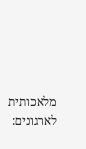מלאכותית לארגונים: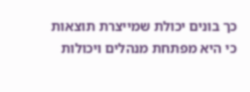כך בונים יכולת שמייצרת תוצאות כי היא מפתחת מנהלים ויכולות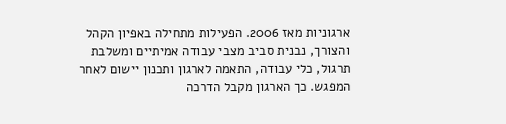ארגוניות מאז 2006. הפעילות מתחילה באפיון הקהל והצורך, נבנית סביב מצבי עבודה אמיתיים ומשלבת תרגול, כלי עבודה, התאמה לארגון ותכנון יישום לאחר המפגש. כך הארגון מקבל הדרכה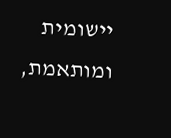יישומית ומותאמת,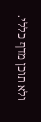ולא תוכן מדף כללי.